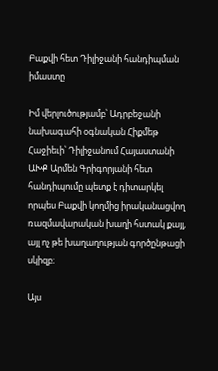Բաքվի հետ Դիլիջանի հանդիպման իմաստը

Իմ վերլուծությամբ՝ Ադրբեջանի նախագահի օգնական Հիքմեթ Հաջիեւի՝ Դիլիջանում Հայաստանի ԱԽՔ Արմեն Գրիգորյանի հետ հանդիպումը պետք է դիտարկել որպես Բաքվի կողմից իրականացվող ռազմավարական խաղի հստակ քայլ, այլ ոչ թե խաղաղության գործընթացի սկիզբ։

Այս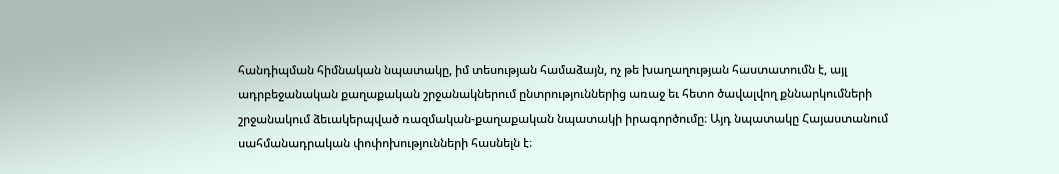հանդիպման հիմնական նպատակը, իմ տեսության համաձայն, ոչ թե խաղաղության հաստատումն է, այլ ադրբեջանական քաղաքական շրջանակներում ընտրություններից առաջ եւ հետո ծավալվող քննարկումների շրջանակում ձեւակերպված ռազմական-քաղաքական նպատակի իրագործումը։ Այդ նպատակը Հայաստանում սահմանադրական փոփոխությունների հասնելն է։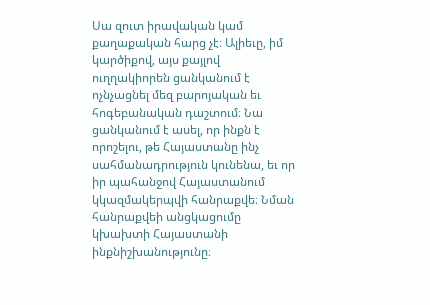Սա զուտ իրավական կամ քաղաքական հարց չէ։ Ալիեւը, իմ կարծիքով, այս քայլով ուղղակիորեն ցանկանում է ոչնչացնել մեզ բարոյական եւ հոգեբանական դաշտում։ Նա ցանկանում է ասել, որ ինքն է որոշելու, թե Հայաստանը ինչ սահմանադրություն կունենա, եւ որ իր պահանջով Հայաստանում կկազմակերպվի հանրաքվե։ Նման հանրաքվեի անցկացումը կխախտի Հայաստանի ինքնիշխանությունը։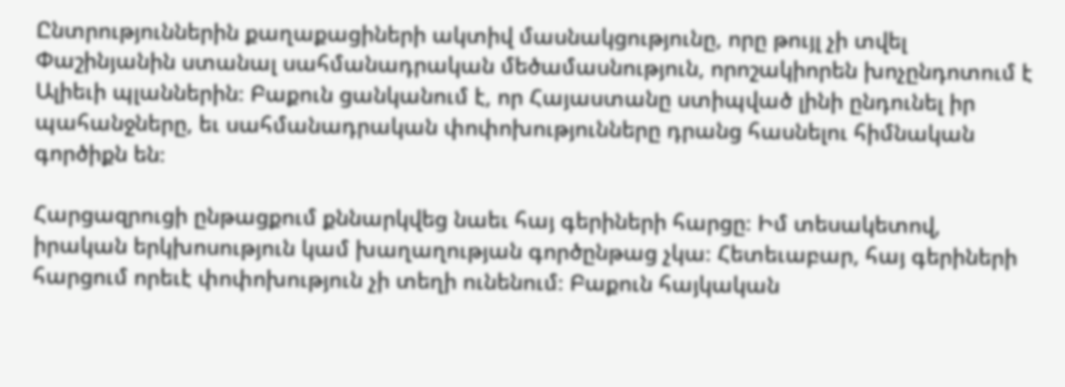Ընտրություններին քաղաքացիների ակտիվ մասնակցությունը, որը թույլ չի տվել Փաշինյանին ստանալ սահմանադրական մեծամասնություն, որոշակիորեն խոչընդոտում է Ալիեւի պլաններին։ Բաքուն ցանկանում է, որ Հայաստանը ստիպված լինի ընդունել իր պահանջները, եւ սահմանադրական փոփոխությունները դրանց հասնելու հիմնական գործիքն են։

Հարցազրուցի ընթացքում քննարկվեց նաեւ հայ գերիների հարցը։ Իմ տեսակետով, իրական երկխոսություն կամ խաղաղության գործընթաց չկա։ Հետեւաբար, հայ գերիների հարցում որեւէ փոփոխություն չի տեղի ունենում։ Բաքուն հայկական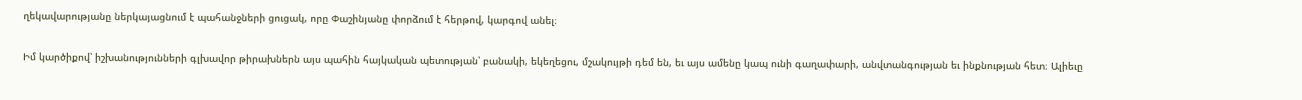ղեկավարությանը ներկայացնում է պահանջների ցուցակ, որը Փաշինյանը փորձում է հերթով, կարգով անել։

Իմ կարծիքով՝ իշխանությունների գլխավոր թիրախներն այս պահին հայկական պետության՝ բանակի, եկեղեցու, մշակույթի դեմ են, եւ այս ամենը կապ ունի գաղափարի, անվտանգության եւ ինքնության հետ։ Ալիեւը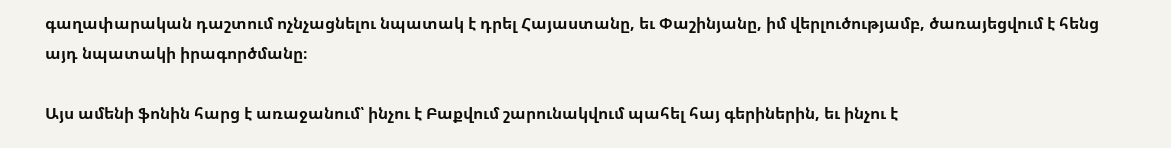գաղափարական դաշտում ոչնչացնելու նպատակ է դրել Հայաստանը, եւ Փաշինյանը, իմ վերլուծությամբ, ծառայեցվում է հենց այդ նպատակի իրագործմանը։

Այս ամենի ֆոնին հարց է առաջանում՝ ինչու է Բաքվում շարունակվում պահել հայ գերիներին, եւ ինչու է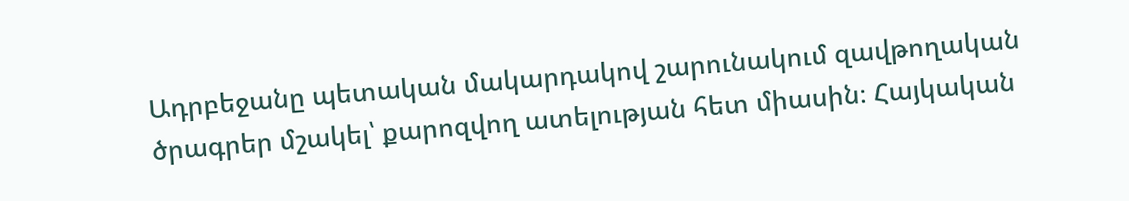Ադրբեջանը պետական մակարդակով շարունակում զավթողական ծրագրեր մշակել՝ քարոզվող ատելության հետ միասին։ Հայկական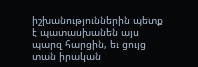իշխանություններին պետք է պատասխանեն այս պարզ հարցին, եւ ցույց տան իրական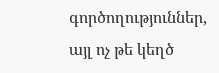գործողություններ, այլ ոչ թե կեղծ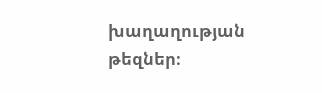խաղաղության թեզներ։